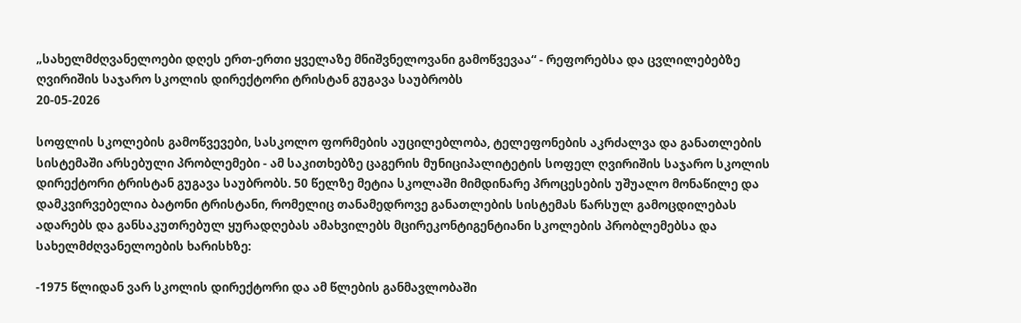„სახელმძღვანელოები დღეს ერთ-ერთი ყველაზე მნიშვნელოვანი გამოწვევაა“ - რეფორებსა და ცვლილებებზე ღვირიშის საჯარო სკოლის დირექტორი ტრისტან გუგავა საუბრობს
20-05-2026

სოფლის სკოლების გამოწვევები, სასკოლო ფორმების აუცილებლობა, ტელეფონების აკრძალვა და განათლების სისტემაში არსებული პრობლემები - ამ საკითხებზე ცაგერის მუნიციპალიტეტის სოფელ ღვირიშის საჯარო სკოლის დირექტორი ტრისტან გუგავა საუბრობს. 50 წელზე მეტია სკოლაში მიმდინარე პროცესების უშუალო მონაწილე და დამკვირვებელია ბატონი ტრისტანი, რომელიც თანამედროვე განათლების სისტემას წარსულ გამოცდილებას ადარებს და განსაკუთრებულ ყურადღებას ამახვილებს მცირეკონტიგენტიანი სკოლების პრობლემებსა და სახელმძღვანელოების ხარისხზე:

-1975 წლიდან ვარ სკოლის დირექტორი და ამ წლების განმავლობაში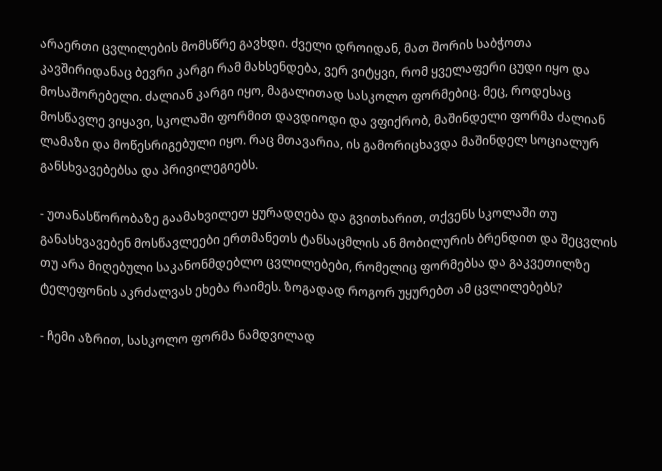არაერთი ცვლილების მომსწრე გავხდი. ძველი დროიდან, მათ შორის საბჭოთა კავშირიდანაც ბევრი კარგი რამ მახსენდება, ვერ ვიტყვი, რომ ყველაფერი ცუდი იყო და მოსაშორებელი. ძალიან კარგი იყო, მაგალითად სასკოლო ფორმებიც. მეც, როდესაც მოსწავლე ვიყავი, სკოლაში ფორმით დავდიოდი და ვფიქრობ, მაშინდელი ფორმა ძალიან ლამაზი და მოწესრიგებული იყო. რაც მთავარია, ის გამორიცხავდა მაშინდელ სოციალურ განსხვავებებსა და პრივილეგიებს.

- უთანასწორობაზე გაამახვილეთ ყურადღება და გვითხარით, თქვენს სკოლაში თუ განასხვავებენ მოსწავლეები ერთმანეთს ტანსაცმლის ან მობილურის ბრენდით და შეცვლის თუ არა მიღებული საკანონმდებლო ცვლილებები, რომელიც ფორმებსა და გაკვეთილზე ტელეფონის აკრძალვას ეხება რაიმეს. ზოგადად როგორ უყურებთ ამ ცვლილებებს?

- ჩემი აზრით, სასკოლო ფორმა ნამდვილად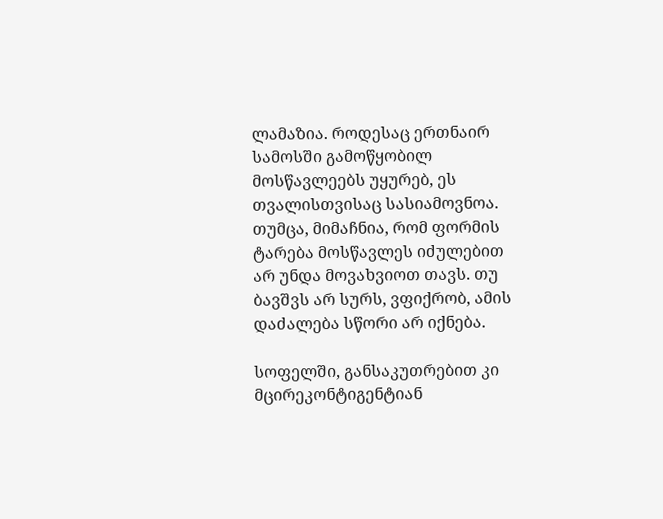ლამაზია. როდესაც ერთნაირ სამოსში გამოწყობილ მოსწავლეებს უყურებ, ეს თვალისთვისაც სასიამოვნოა. თუმცა, მიმაჩნია, რომ ფორმის ტარება მოსწავლეს იძულებით არ უნდა მოვახვიოთ თავს. თუ ბავშვს არ სურს, ვფიქრობ, ამის დაძალება სწორი არ იქნება.

სოფელში, განსაკუთრებით კი მცირეკონტიგენტიან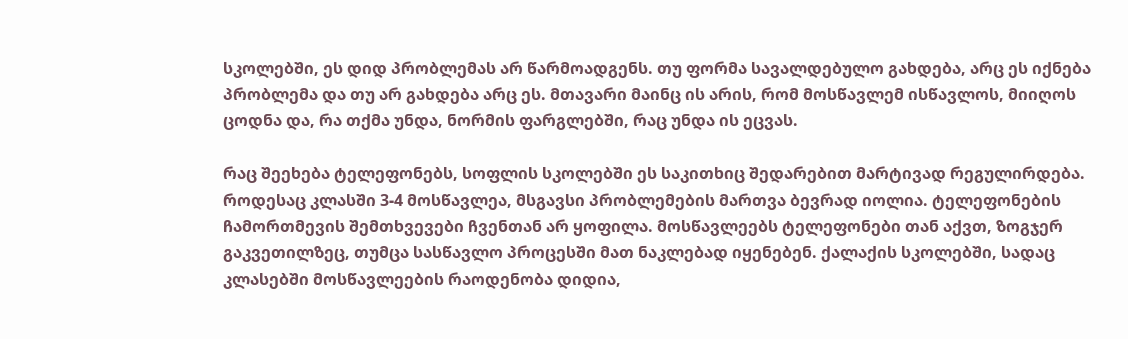სკოლებში, ეს დიდ პრობლემას არ წარმოადგენს. თუ ფორმა სავალდებულო გახდება, არც ეს იქნება პრობლემა და თუ არ გახდება არც ეს. მთავარი მაინც ის არის, რომ მოსწავლემ ისწავლოს, მიიღოს ცოდნა და, რა თქმა უნდა, ნორმის ფარგლებში, რაც უნდა ის ეცვას.

რაც შეეხება ტელეფონებს, სოფლის სკოლებში ეს საკითხიც შედარებით მარტივად რეგულირდება. როდესაც კლასში 3-4 მოსწავლეა, მსგავსი პრობლემების მართვა ბევრად იოლია. ტელეფონების ჩამორთმევის შემთხვევები ჩვენთან არ ყოფილა. მოსწავლეებს ტელეფონები თან აქვთ, ზოგჯერ გაკვეთილზეც, თუმცა სასწავლო პროცესში მათ ნაკლებად იყენებენ. ქალაქის სკოლებში, სადაც კლასებში მოსწავლეების რაოდენობა დიდია,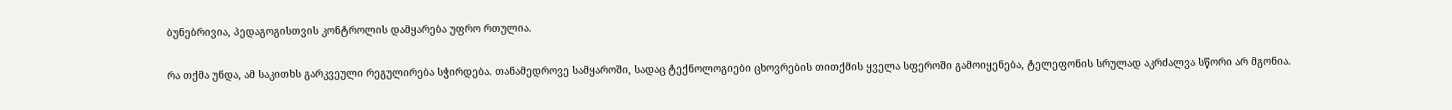ბუნებრივია, პედაგოგისთვის კონტროლის დამყარება უფრო რთულია.

რა თქმა უნდა, ამ საკითხს გარკვეული რეგულირება სჭირდება. თანამედროვე სამყაროში, სადაც ტექნოლოგიები ცხოვრების თითქმის ყველა სფეროში გამოიყენება, ტელეფონის სრულად აკრძალვა სწორი არ მგონია.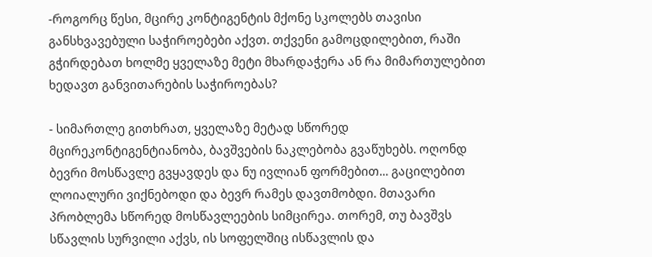-როგორც წესი, მცირე კონტიგენტის მქონე სკოლებს თავისი განსხვავებული საჭიროებები აქვთ. თქვენი გამოცდილებით, რაში გჭირდებათ ხოლმე ყველაზე მეტი მხარდაჭერა ან რა მიმართულებით ხედავთ განვითარების საჭიროებას?

- სიმართლე გითხრათ, ყველაზე მეტად სწორედ მცირეკონტიგენტიანობა, ბავშვების ნაკლებობა გვაწუხებს. ოღონდ ბევრი მოსწავლე გვყავდეს და ნუ ივლიან ფორმებით... გაცილებით ლოიალური ვიქნებოდი და ბევრ რამეს დავთმობდი. მთავარი პრობლემა სწორედ მოსწავლეების სიმცირეა. თორემ, თუ ბავშვს სწავლის სურვილი აქვს, ის სოფელშიც ისწავლის და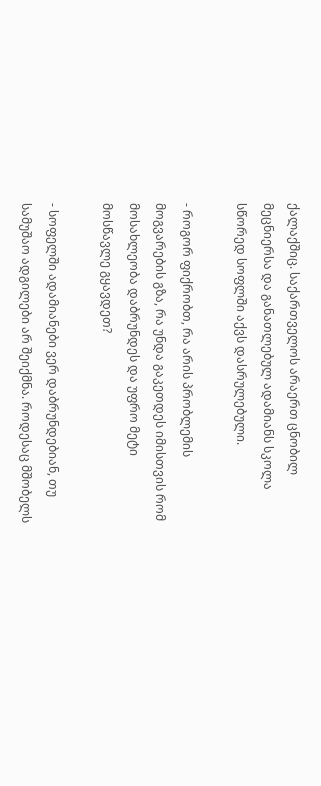ქალაქშიც. საქართველოს არაერთ ცნობილ მეცნიერსა და განათლებულ ადამიანს სკოლა სწორედ სოფლში აქვს დასრულებული.

- როგორ ფიქრობთ, რა არის პრობლემის მოგვარების გზა, რა უნდა გაკეთდეს იმისთვის რომ მოსახლეობა დაბრუნდეს და უფრო მეტი მოსწავლე გყავდეთ?

- სოფელში ადამიანები ვერ დაბრუნდებიან, თუ სამუშაო ადგილები არ შეიქმნა. როდესაც მშობელს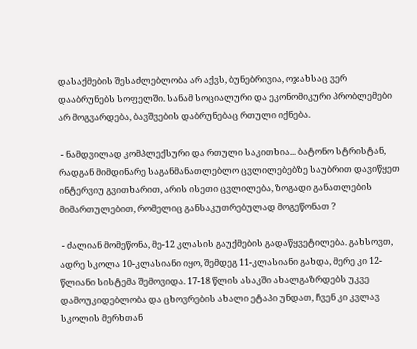დასაქმების შესაძლებლობა არ აქვს, ბუნებრივია, ოჯახსაც ვერ დააბრუნებს სოფელში. სანამ სოციალური და ეკონომიკური პრობლემები არ მოგვარდება, ბავშვების დაბრუნებაც რთული იქნება.

 - ნამდვილად კომპლექსური და რთული საკითხია... ბატონო სტრისტან, რადგან მიმდინარე საგანმანათლებლო ცვლილებებზე საუბრით დავიწყეთ ინტერვიუ გვითხარით, არის ისეთი ცვლილება, ზოგადი განათლების მიმართულებით, რომელიც განსაკუთრებულად მოგეწონათ ?

 - ძალიან მომეწონა, მე-12 კლასის გაუქმების გადაწყვეტილება. გახსოვთ, ადრე სკოლა 10-კლასიანი იყო, შემდეგ 11-კლასიანი გახდა, მერე კი 12-წლიანი სისტემა შემოვიდა. 17-18 წლის ასაკში ახალგაზრდებს უკვე დამოუკიდებლობა და ცხოვრების ახალი ეტაპი უნდათ, ჩვენ კი კვლავ სკოლის მერხთან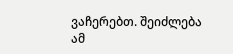ვაჩერებთ. შეიძლება ამ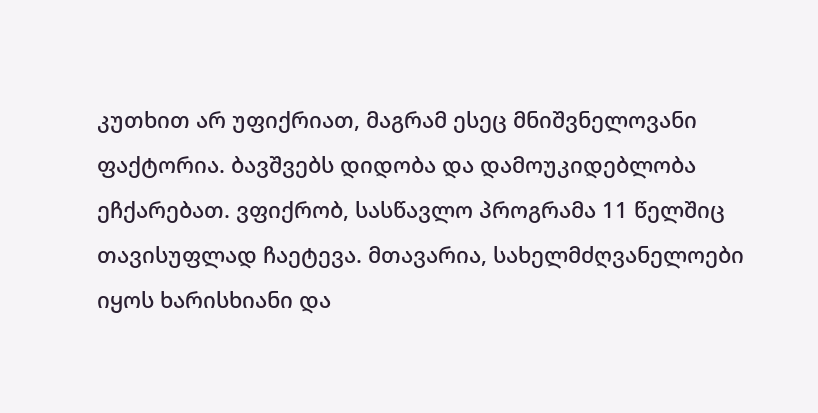კუთხით არ უფიქრიათ, მაგრამ ესეც მნიშვნელოვანი ფაქტორია. ბავშვებს დიდობა და დამოუკიდებლობა ეჩქარებათ. ვფიქრობ, სასწავლო პროგრამა 11 წელშიც თავისუფლად ჩაეტევა. მთავარია, სახელმძღვანელოები იყოს ხარისხიანი და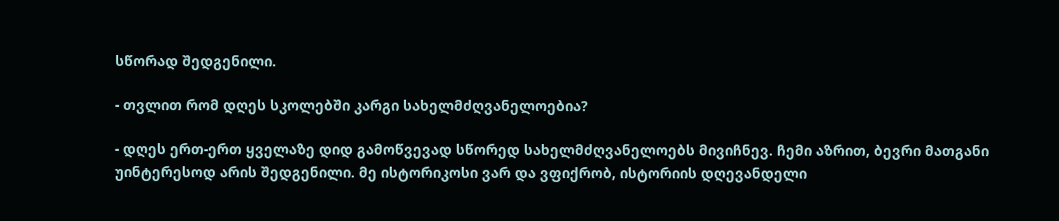სწორად შედგენილი.

- თვლით რომ დღეს სკოლებში კარგი სახელმძღვანელოებია?

- დღეს ერთ-ერთ ყველაზე დიდ გამოწვევად სწორედ სახელმძღვანელოებს მივიჩნევ. ჩემი აზრით, ბევრი მათგანი უინტერესოდ არის შედგენილი. მე ისტორიკოსი ვარ და ვფიქრობ, ისტორიის დღევანდელი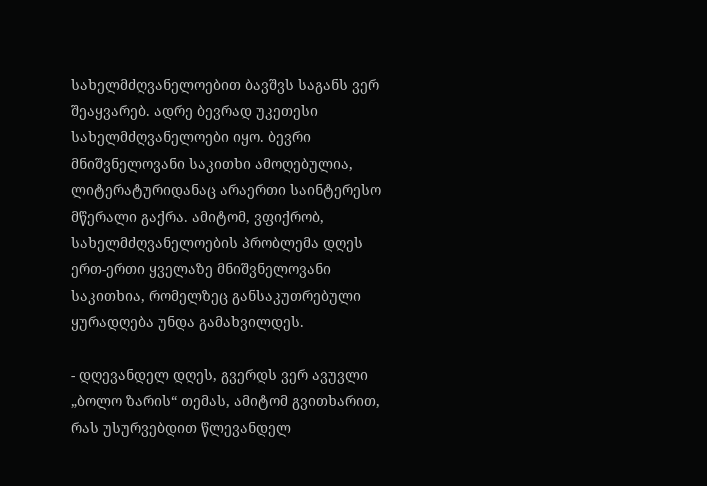სახელმძღვანელოებით ბავშვს საგანს ვერ შეაყვარებ. ადრე ბევრად უკეთესი სახელმძღვანელოები იყო. ბევრი მნიშვნელოვანი საკითხი ამოღებულია, ლიტერატურიდანაც არაერთი საინტერესო მწერალი გაქრა. ამიტომ, ვფიქრობ, სახელმძღვანელოების პრობლემა დღეს ერთ-ერთი ყველაზე მნიშვნელოვანი საკითხია, რომელზეც განსაკუთრებული ყურადღება უნდა გამახვილდეს.

- დღევანდელ დღეს, გვერდს ვერ ავუვლი „ბოლო ზარის“ თემას, ამიტომ გვითხარით, რას უსურვებდით წლევანდელ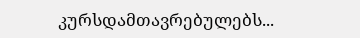კურსდამთავრებულებს...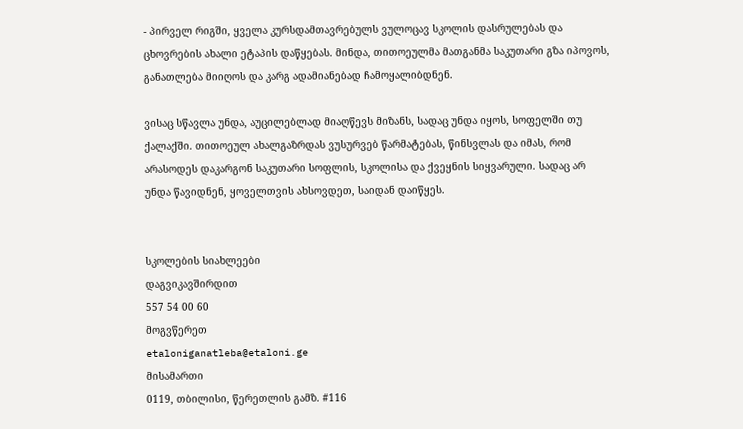- პირველ რიგში, ყველა კურსდამთავრებულს ვულოცავ სკოლის დასრულებას და ცხოვრების ახალი ეტაპის დაწყებას. მინდა, თითოეულმა მათგანმა საკუთარი გზა იპოვოს, განათლება მიიღოს და კარგ ადამიანებად ჩამოყალიბდნენ.

ვისაც სწავლა უნდა, აუცილებლად მიაღწევს მიზანს, სადაც უნდა იყოს, სოფელში თუ ქალაქში. თითოეულ ახალგაზრდას ვუსურვებ წარმატებას, წინსვლას და იმას, რომ არასოდეს დაკარგონ საკუთარი სოფლის, სკოლისა და ქვეყნის სიყვარული. სადაც არ უნდა წავიდნენ, ყოველთვის ახსოვდეთ, საიდან დაიწყეს.


სკოლების სიახლეები
დაგვიკავშირდით
557 54 00 60
მოგვწერეთ
etaloniganatleba@etaloni.ge
მისამართი
0119, თბილისი, წერეთლის გამზ. #116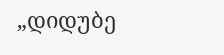„დიდუბე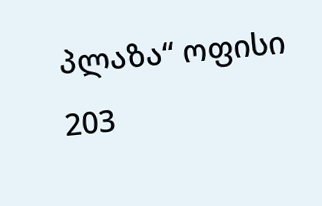პლაზა“ ოფისი 203